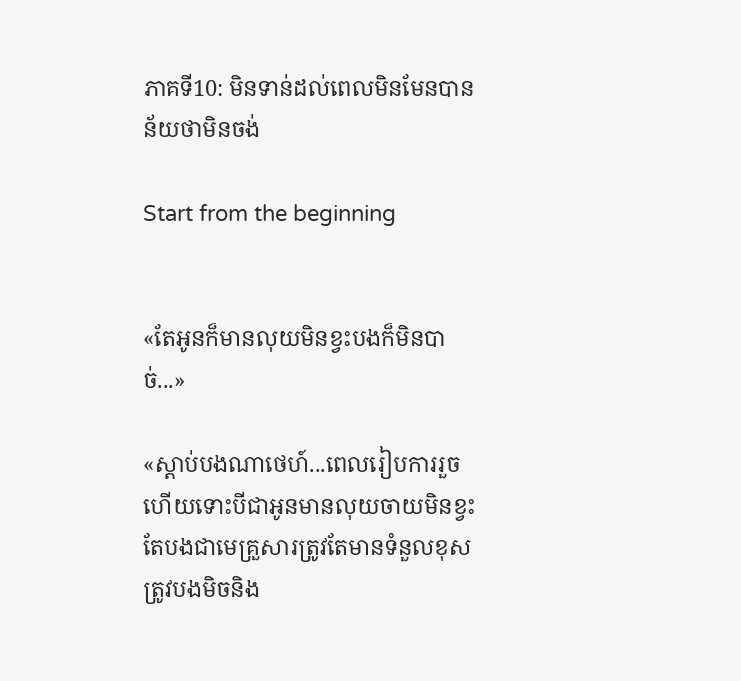ភាគទី10: មិនទាន់ដល់ពេលមិនមែនបានន័យថាមិនចង់

Start from the beginning


«តែអូនក៏មានលុយមិនខ្វះបងក៏មិនបាច់...»

«ស្តាប់បងណាថេហ៍...ពេលរៀបការរួចហើយទោះបីជាអូនមានលុយចាយមិនខ្វះតែបងជាមេគ្រួសារត្រូវតែមានទំនួលខុសត្រូវបងមិចនិង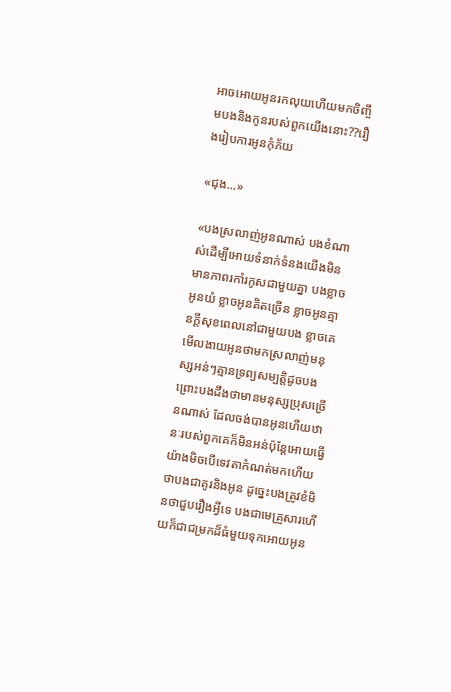អាចអោយអូនរកលុយហើយមកចិញ្ចឹមបងនិងកូនរបស់ពួកយើងនោះ??រឿងរៀបការអូនកុំភ័យ

«ជុង...»

«បងស្រលាញ់អូនណាស់ បងខំណាស់ដើម្បីអោយទំនាក់ទំនងយើងមិនមានភាពរកាំរកូសជាមួយគ្នា បងខ្លាចអូនយំ ខ្លាចអូនគិតច្រើន ខ្លាចអូនគ្មានក្តីសុខពេលនៅជាមួយបង ខ្លាចគេមើលងាយអូនថាមកស្រលាញ់មនុស្សអន់ៗគ្មានទ្រព្យសម្បត្តិដូចបង ព្រោះបងដឹងថាមានមនុស្សប្រុសច្រើនណាស់ ដែលចង់បានអូនហើយឋានៈរបស់ពួកគេក៏មិនអន់ប៉ុន្តែអោយធ្វើយ៉ាងមិចបើទេវតាកំណត់មកហើយថាបងជាគូរនិងអូន ដូច្នេះបងត្រូវខំមិនថាជួបរឿងអ្វីទេ បងជាមេគ្រួសារហើយក៏ជាជម្រកដ៏ធំមួយទុកអោយអូន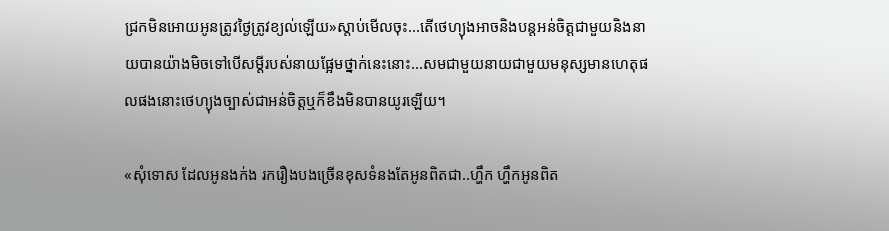ជ្រកមិនអោយអូនត្រូវថ្ងៃត្រូវខ្យល់ឡើយ»ស្តាប់មើលចុះ...តើថេហ្យុងអាចនិងបន្តអន់ចិត្តជាមួយនិងនាយបានយ៉ាងមិចទៅបើសម្តីរបស់នាយផ្អែមថ្នាក់នេះនោះ...សមជាមួយនាយជាមួយមនុស្សមានហេតុផលផងនោះថេហ្យុងច្បាស់ជាអន់ចិត្តឬក៏ខឹងមិនបានយូរឡើយ។

«សុំទោស ដែលអូនងក់ង រករឿងបងច្រើនខុសទំនងតែអូនពិតជា..ហ្ហឹក ហ្ហឹកអូនពិត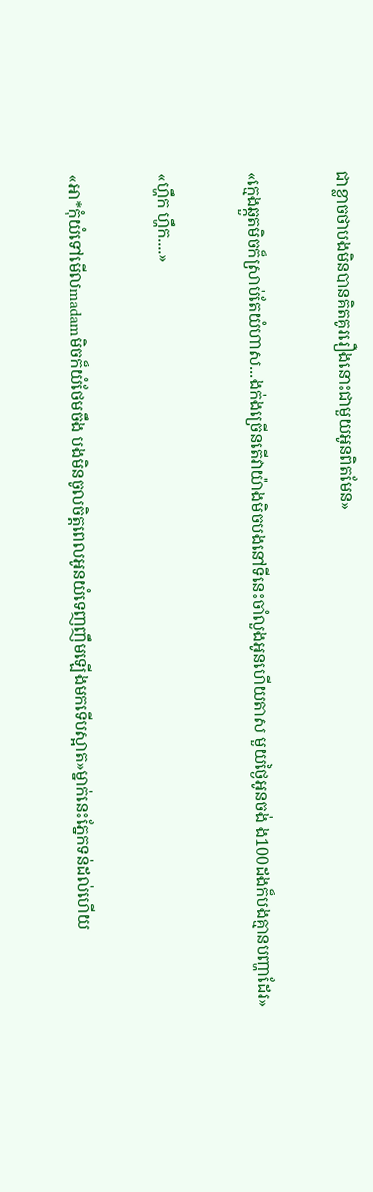ជាខ្លាចថាបងមិនបានគិតគូររឿងនោះជាមួយអូនពិតមែន»

«ក្មេងឆ្កួតមិចក៏ស្រាប់តែយំហាស...ងក់ងច្រើនតើវាយ៉ាងមិចបងនៅទីនេះចាំលួងអូនហើយតាស មួយថ្ងៃអូនចង់ ង100ដងក៏បងគ្មានបញ្ហាដែរ»

«ហ្ហឹក ហ្ហឹក....»

«អា*កុំយំទៅមើលmadamមិចក៏យំថែមចឹង បងមិនចូលចិត្តពេលអូនយំទេញញឹមឡើងមកទើបស្អាត»ម្នាក់នេះភ្នែកទន់ដល់ហើយ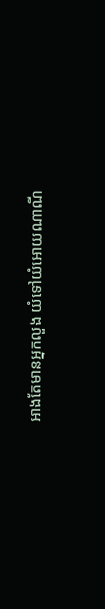អាងតែមានអ្នកលួង យំទៅយំអោយណាណី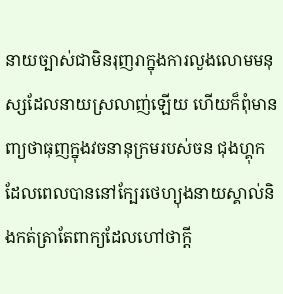នាយច្បាស់ជាមិនរុញរាក្នុងការលួងលោមមនុស្សដែលនាយស្រលាញ់ឡើយ ហើយក៏ពុំមានពា្យថាធុញក្នុងវចនានុក្រមរបស់ចន ជុងហ្គុកដែលពេលបាននៅក្បែរថេហ្យុងនាយស្គាល់និងកត់ត្រាតែពាក្យដែលហៅថាក្តី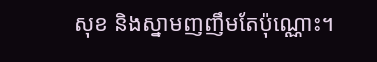សុខ និងស្នាមញញឹមតែប៉ុណ្ណោះ។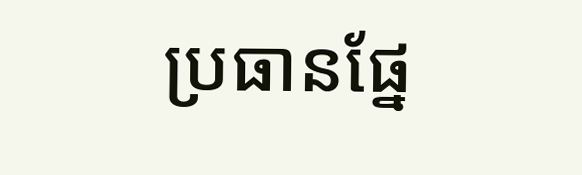ប្រធានផ្នែ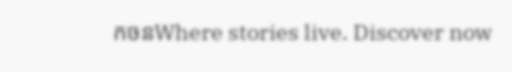កចនWhere stories live. Discover now